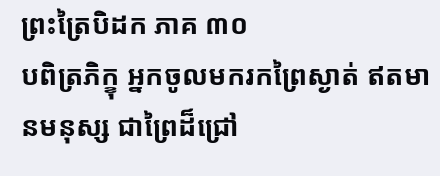ព្រះត្រៃបិដក ភាគ ៣០
បពិត្រភិក្ខុ អ្នកចូលមករកព្រៃស្ងាត់ ឥតមានមនុស្ស ជាព្រៃដ៏ជ្រៅ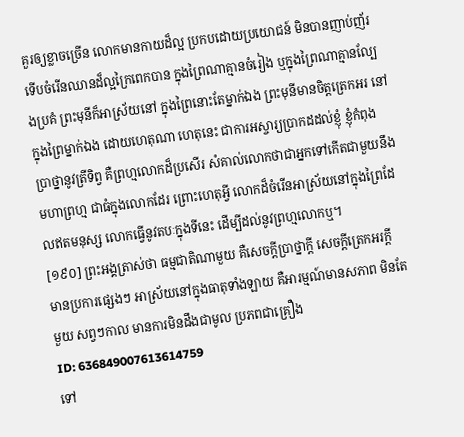គួរឲ្យខ្លាចច្រើន លោកមានកាយដ៏ល្អ ប្រកបដោយប្រយោជន៍ មិនបានញាប់ញ័រ ទើបចំរើនឈានដ៏ល្អក្រៃពេកបាន ក្នុងព្រៃណាគ្មានចំរៀង ឬក្នុងព្រៃណាគ្មានល្បែងប្រគំ ព្រះមុនីក៏អាស្រ័យនៅ ក្នុងព្រៃនោះតែម្នាក់ឯង ព្រះមុនីមានចិត្តត្រេកអរ នៅក្នុងព្រៃម្នាក់ឯង ដោយហេតុណា ហេតុនេះ ជាការអស្ចារ្យប្រាកដដល់ខ្ញុំ ខ្ញុំកំពុងប្រាថ្នានូវត្រីទិព្វ គឺព្រហ្មលោកដ៏ប្រសើរ សំគាល់លោកថាជាអ្នកទៅកើតជាមួយនឹងមហាព្រហ្ម ជាធំក្នុងលោកដែរ ព្រោះហេតុអ្វី លោកដ៏ចំរើនអាស្រ័យនៅក្នុងព្រៃដែលឥតមនុស្ស លោកធ្វើនូវតបៈក្នុងទីនេះ ដើម្បីដល់នូវព្រហ្មលោកឬ។
[១៩០] ព្រះអង្គត្រាស់ថា ធម្មជាតិណាមួយ គឺសេចក្តីប្រាថ្នាក្តី សេចក្តីត្រេកអរក្តី មានប្រការផ្សេងៗ អាស្រ័យនៅក្នុងធាតុទាំងឡាយ គឺអារម្មណ៍មានសភាព មិនតែមួយ សព្វៗកាល មានការមិនដឹងជាមូល ប្រភពជាគ្រឿង
ID: 636849007613614759
ទៅ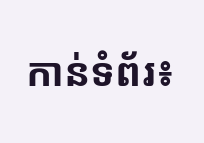កាន់ទំព័រ៖